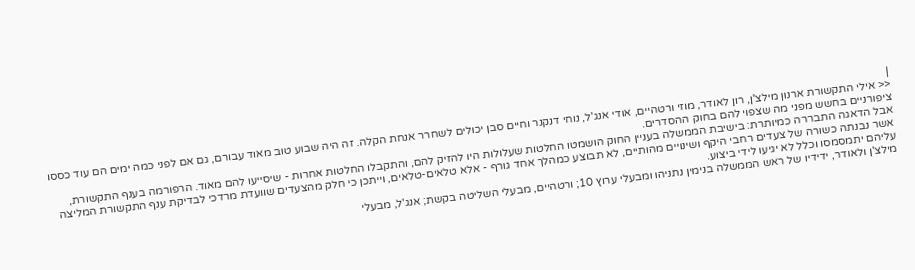|
<< אילי התקשורת ארנון מילצ'ן, רון לאודר, מוזי ורטהיים, אודי אנג'ל, נוחי דנקנר וחיים סבן יכולים לשחרר אנחת הקלה. זה היה שבוע טוב מאוד עבורם, גם אם לפני כמה ימים הם עוד כססו ציפורניים בחשש מפני מה שצפוי להם בחוק ההסדרים.
אבל הדאגה התבררה כמיותרת: בישיבת הממשלה בעניין החוק הושמטו החלטות שעלולות היו להזיק להם, והתקבלו החלטות אחרות - שיסייעו להם מאוד. הרפורמה בענף התקשורת, אשר נבנתה כשורה של צעדים רחבי היקף ושינויים מהותיים, לא תבוצע כמהלך אחד גורף - אלא טלאים-טלאים, וייתכן כי חלק מהצעדים שוועדת מרדכי לבדיקת ענף התקשורת המליצה עליהם יתמסמסו וכלל לא יגיעו לידי ביצוע.
מילצ'ן ולאודר, ידידיו של ראש הממשלה בנימין נתניהו ומבעלי ערוץ 10; ורטהיים, מבעלי השליטה בקשת; אנג'ל, מבעלי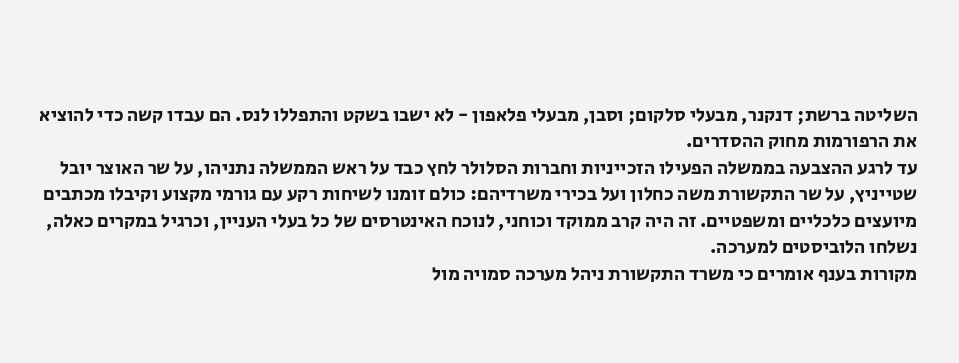השליטה ברשת; דנקנר, מבעלי סלקום; וסבן, מבעלי פלאפון - לא ישבו בשקט והתפללו לנס. הם עבדו קשה כדי להוציא את הרפורמות מחוק ההסדרים.
עד לרגע ההצבעה בממשלה הפעילו הזכייניות וחברות הסלולר לחץ כבד על ראש הממשלה נתניהו, על שר האוצר יובל שטייניץ, על שר התקשורת משה כחלון ועל בכירי משרדיהם: כולם זומנו לשיחות רקע עם גורמי מקצוע וקיבלו מכתבים מיועצים כלכליים ומשפטיים. זה היה קרב ממוקד וכוחני, לנוכח האינטרסים של כל בעלי העניין, וכרגיל במקרים כאלה, נשלחו הלוביסטים למערכה.
מקורות בענף אומרים כי משרד התקשורת ניהל מערכה סמויה מול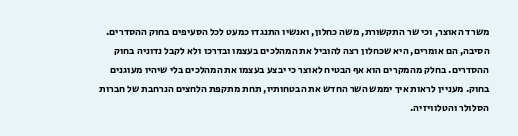משרד האוצר, וכי שר התקשורת, משה כחלון, ואנשיו התנגדו כמעט לכל הסעיפים בחוק ההסדרים. הסיבה, הם אומרים, היא שכחלון רצה להוביל את המהלכים בעצמו ובדרכו ולא לקבל נדוניה בחוק ההסדרים. בחלק מהמקרים הוא אף הבטיח לאוצר כי יבצע בעצמו את המהלכים בלי שיהיו מעוגנים בחוק. מעניין לראות איך יממש השר החדש את הבטחותיו, תחת מתקפת הלחצים הנרחבת של חברות הסלולר והטלוויזיה.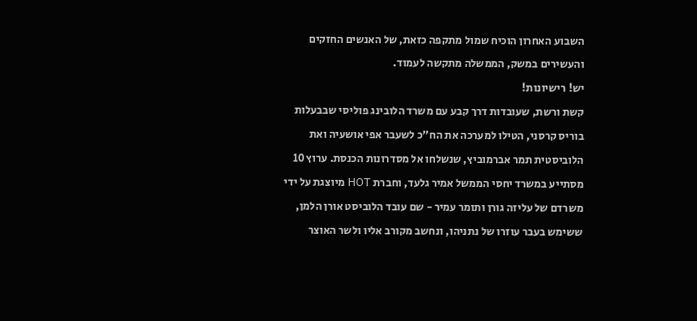השבוע האחרון הוכיח שמול מתקפה כזאת, של האנשים החזקים והעשירים במשק, הממשלה מתקשה לעמוד.
יש! רישיונות!
קשת ורשת, שעובדות דרך קבע עם משרד הלובינג פוליסי שבבעלות בוריס קרסני, הטילו למערכה את הח"כ לשעבר אפי אושעיה ואת הלוביסטית תמר אברמוביץ, שנשלחו אל מסדרונות הכנסת. ערוץ 10 מסתייע במשרד יחסי הממשל אמיר גלעד, וחברת HOT מיוצגת על ידי משרדם של עליזה גורן ותומר עמיר - שם עובד הלוביסט אורן הלמן, ששימש בעבר עוזרו של נתניהו, ונחשב מקורב אליו ולשר האוצר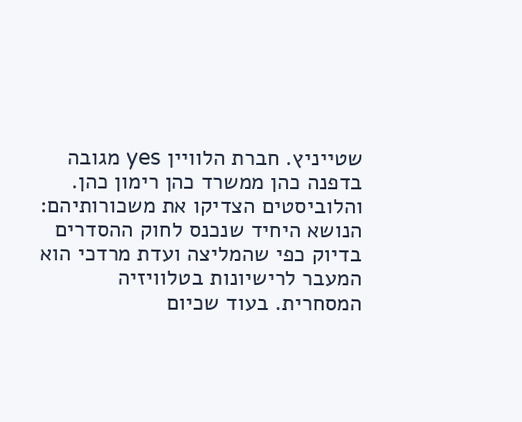שטייניץ. חברת הלוויין yes מגובה בדפנה כהן ממשרד כהן רימון כהן.
והלוביסטים הצדיקו את משכורותיהם: הנושא היחיד שנכנס לחוק ההסדרים בדיוק כפי שהמליצה ועדת מרדכי הוא המעבר לרישיונות בטלוויזיה המסחרית. בעוד שכיום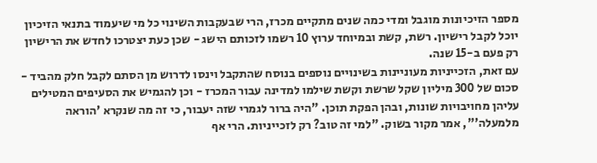מספר הזיכיונות מוגבל ומדי כמה שנים מתקיים מכרז, הרי שבעקבות השינוי כל מי שיעמוד בתנאי הזיכיון יוכל לקבל רישיון. רשת, קשת ובמיוחד ערוץ 10 רשמו לזכותם הישג - שכן כעת יצטרכו לחדש את הרישיון רק פעם ב-15 שנה.
עם זאת, הזכייניות מעוניינות בשינויים נוספים בנוסח שהתקבל וינסו לדרוש מן הסתם לקבל חלק מהביד - סכום של 300 מיליון שקל שרשת וקשת שילמו למדינה עבור המכרז - וכן להגמיש את הסעיפים המטילים עליהן מחויבויות שונות, ובהן הפקת תוכן. "היה ברור לגמרי שזה יעבור, כי זה מה שנקרא 'הוראה מלמעלה'", אמר מקור בשוק. "למי זה טוב? רק לזכייניות. הרי אף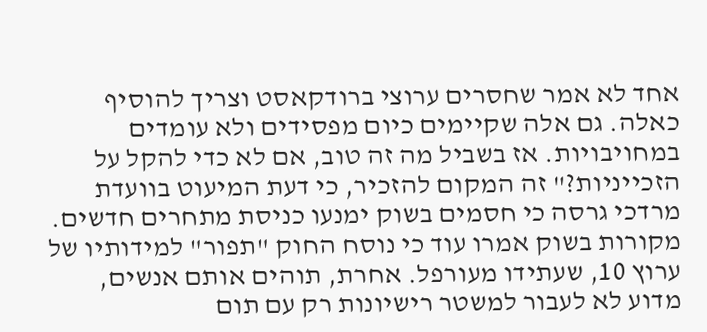אחד לא אמר שחסרים ערוצי ברודקאסט וצריך להוסיף כאלה. גם אלה שקיימים כיום מפסידים ולא עומדים במחויבויות. אז בשביל מה זה טוב, אם לא כדי להקל על הזכייניות?" זה המקום להזכיר, כי דעת המיעוט בוועדת מרדכי גרסה כי חסמים בשוק ימנעו כניסת מתחרים חדשים.
מקורות בשוק אמרו עוד כי נוסח החוק "תפור" למידותיו של ערוץ 10, שעתידו מעורפל. אחרת, תוהים אותם אנשים, מדוע לא לעבור למשטר רישיונות רק עם תום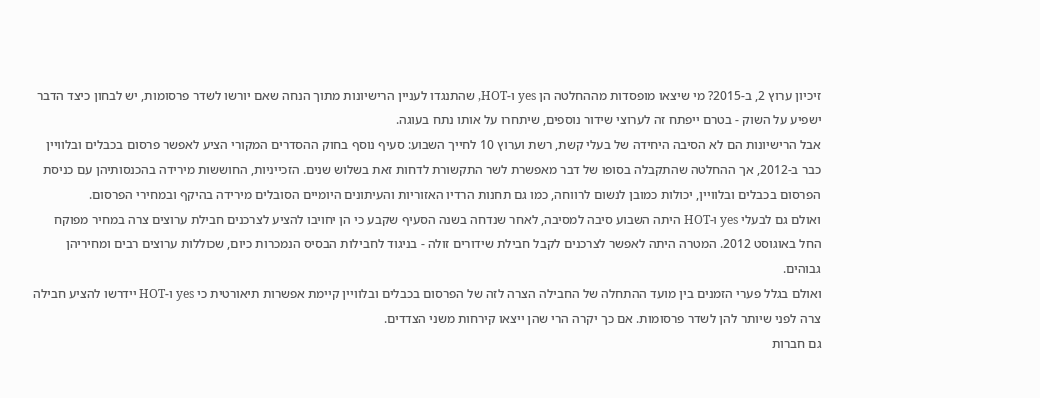זיכיון ערוץ 2, ב-2015? מי שיצאו מופסדות מההחלטה הן yes ו-HOT, שהתנגדו לעניין הרישיונות מתוך הנחה שאם יורשו לשדר פרסומות, יש לבחון כיצד הדבר ישפיע על השוק - בטרם ייפתח זה לערוצי שידור נוספים, שיתחרו על אותו נתח בעוגה.
אבל הרישיונות הם לא הסיבה היחידה של בעלי קשת, רשת וערוץ 10 לחייך השבוע: סעיף נוסף בחוק ההסדרים המקורי הציע לאפשר פרסום בכבלים ובלוויין כבר ב-2012, אך ההחלטה שהתקבלה בסופו של דבר מאפשרת לשר התקשורת לדחות זאת בשלוש שנים. הזכייניות, החוששות מירידה בהכנסותיהן עם כניסת הפרסום בכבלים ובלוויין, יכולות כמובן לנשום לרווחה, כמו גם תחנות הרדיו האזוריות והעיתונים היומיים הסובלים מירידה בהיקף ובמחירי הפרסום.
ואולם גם לבעלי yes ו-HOT היתה השבוע סיבה למסיבה, לאחר שנדחה בשנה הסעיף שקבע כי הן יחויבו להציע לצרכנים חבילת ערוצים צרה במחיר מפוקח החל באוגוסט 2012. המטרה היתה לאפשר לצרכנים לקבל חבילת שידורים זולה - בניגוד לחבילות הבסיס הנמכרות כיום, שכוללות ערוצים רבים ומחיריהן גבוהים.
ואולם בגלל פערי הזמנים בין מועד ההתחלה של החבילה הצרה לזה של הפרסום בכבלים ובלוויין קיימת אפשרות תיאורטית כי yes ו-HOT יידרשו להציע חבילה צרה לפני שיותר להן לשדר פרסומות. אם כך יקרה הרי שהן ייצאו קירחות משני הצדדים.
גם חברות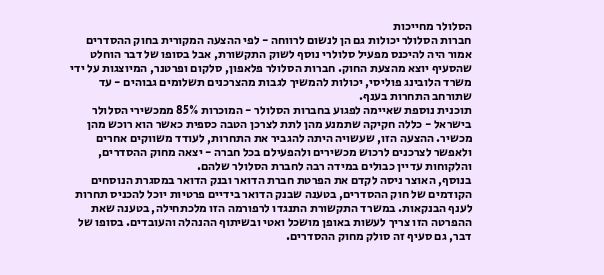הסלולר מחייכות
חברות הסלולר יכולות גם הן לנשום לרווחה - לפי ההצעה המקורית בחוק ההסדרים אמור היה להיכנס מפעיל סלולרי נוסף לשוק התקשורת, אבל בסופו של דבר הוחלט שהסעיף יוצא מהצעת החוק. חברות הסלולר פלאפון, סלקום ופרטנר, המיוצגות על ידי משרד הלובינג פוליסי, יכולות להמשיך לגבות מהצרכנים תשלומים גבוהים - עד שתורחב התחרות בענף.
תוכנית נוספת שאיימה לפגוע בחברות הסלולר - המוכרות 85% ממכשירי הסלולר בישראל - כללה חקיקה שתמנע מהן לתת לצרכן הטבה כספית כאשר הוא רוכש מהן מכשיר. ההצעה הזו, שעשויה היתה להגביר את התחרות, לעודד משווקים אחרים ולאפשר לצרכנים לרכוש מכשירים ולהפעילם בכל חברה - יצאה מחוק ההסדרים, והלקוחות עדיין כבולים במידה רבה לחברת הסלולר שלהם.
בנוסף, האוצר ניסה לקדם את הפרטת חברת הדואר ובנק הדואר במסגרת הנוסחים הקודמים של חוק ההסדרים, בטענה שבנק הדואר בידיים פרטיות יוכל להכניס תחרות לענף הבנקאות. במשרד התקשורת התנגדו לרפורמה הזו מלכתחילה, בטענה שאת ההפרטה הזו צריך לעשות באופן מושכל ואטי ובשיתוף ההנהלה והעובדים. בסופו של דבר, גם סעיף זה סולק מחוק ההסדרים.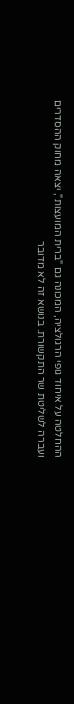ההחלטה על איחוד גופי הרגולציה, המכונה גם "ברית המועצות", יצאה מחוק ההסדרים ועברה לשליטת שר התקשורת. בנושא זה לא מדובר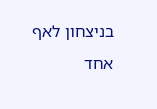בניצחון לאף אחד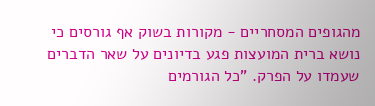מהגופים המסחריים - מקורות בשוק אף גורסים כי נושא ברית המועצות פגע בדיונים על שאר הדברים שעמדו על הפרק. "כל הגורמים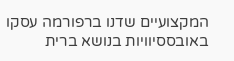המקצועיים שדנו ברפורמה עסקו באובססיוויות בנושא ברית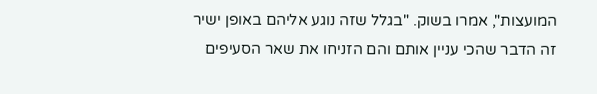המועצות", אמרו בשוק. "בגלל שזה נוגע אליהם באופן ישיר זה הדבר שהכי עניין אותם והם הזניחו את שאר הסעיפים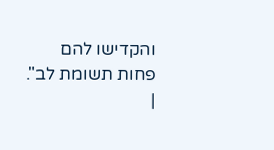והקדישו להם פחות תשומת לב".
|